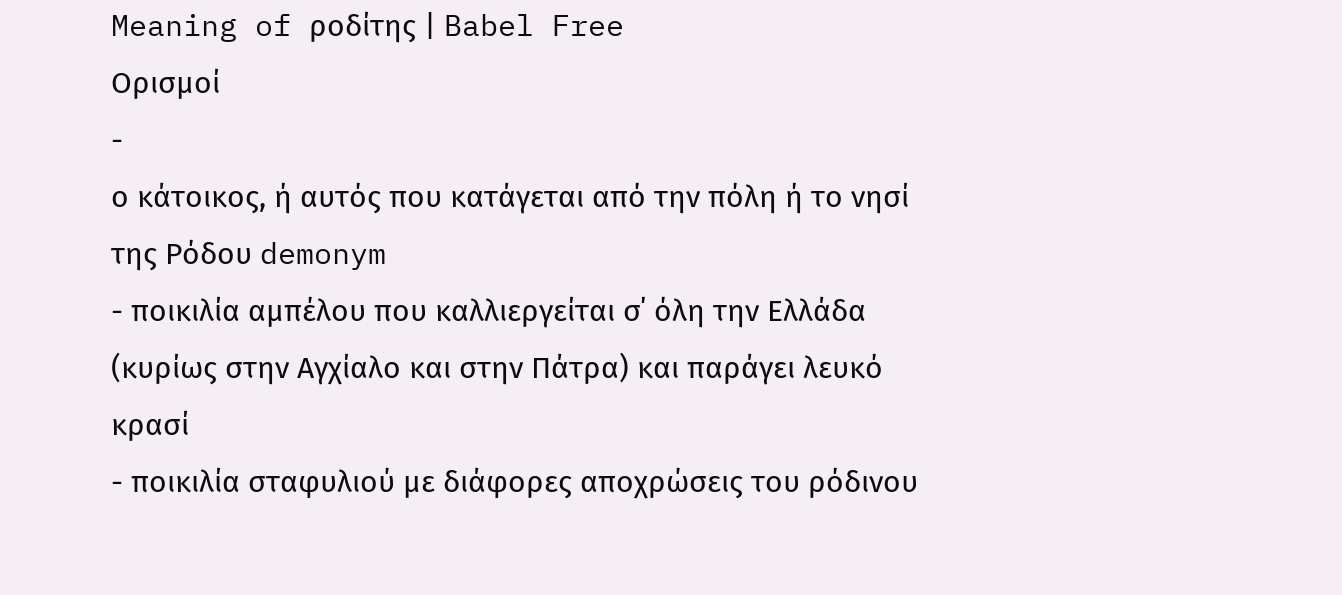Meaning of ροδίτης | Babel Free
Ορισμοί
-
ο κάτοικος, ή αυτός που κατάγεται από την πόλη ή το νησί της Ρόδου demonym
- ποικιλία αμπέλου που καλλιεργείται σ΄ όλη την Ελλάδα (κυρίως στην Αγχίαλο και στην Πάτρα) και παράγει λευκό κρασί
- ποικιλία σταφυλιού με διάφορες αποχρώσεις του ρόδινου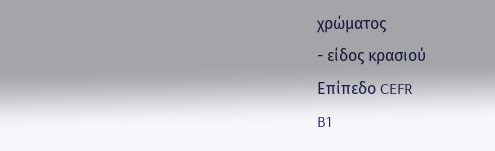χρώματος
- είδος κρασιού
Επίπεδο CEFR
B1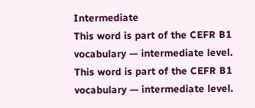Intermediate
This word is part of the CEFR B1 vocabulary — intermediate level.
This word is part of the CEFR B1 vocabulary — intermediate level.